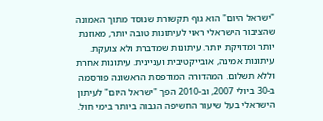"ישראל היום" הוא גוף תקשורת שנוסד מתוך האמונה שהציבור הישראלי ראוי לעיתונות טובה יותר, מאוזנת יותר ומדויקת יותר. עיתונות שמדברת ולא צועקת. עיתונות אמינה, אובייקטיבית ועניינית. עיתונות אחרת וללא תשלום. המהדורה המודפסת הראשונה פורסמה ב-30 ביולי 2007, וב-2010 הפך "ישראל היום" לעיתון הישראלי בעל שיעור החשיפה הגבוה ביותר בימי חול.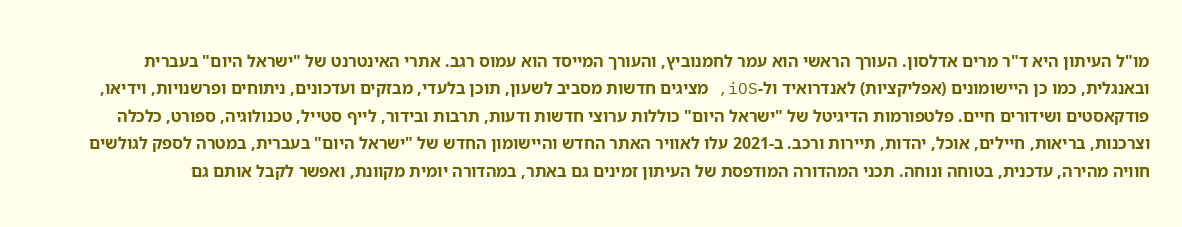מו"ל העיתון היא ד"ר מרים אדלסון. העורך הראשי הוא עמר לחמנוביץ, והעורך המייסד הוא עמוס רגב. אתרי האינטרנט של "ישראל היום" בעברית ובאנגלית, כמו כן היישומונים (אפליקציות) לאנדרואיד ול-iOS, מציגים חדשות מסביב לשעון, תוכן בלעדי, מבזקים ועדכונים, ניתוחים ופרשנויות, וידיאו, פודקאסטים ושידורים חיים. פלטפורמות הדיגיטל של "ישראל היום" כוללות ערוצי חדשות ודעות, תרבות ובידור, לייף סטייל, טכנולוגיה, ספורט, כלכלה וצרכנות, בריאות, חיילים, אוכל, יהדות, תיירות ורכב. ב-2021 עלו לאוויר האתר החדש והיישומון החדש של "ישראל היום" בעברית, במטרה לספק לגולשים חוויה מהירה, עדכנית, בטוחה ונוחה. תכני המהדורה המודפסת של העיתון זמינים גם באתר, במהדורה יומית מקוונת, ואפשר לקבל אותם גם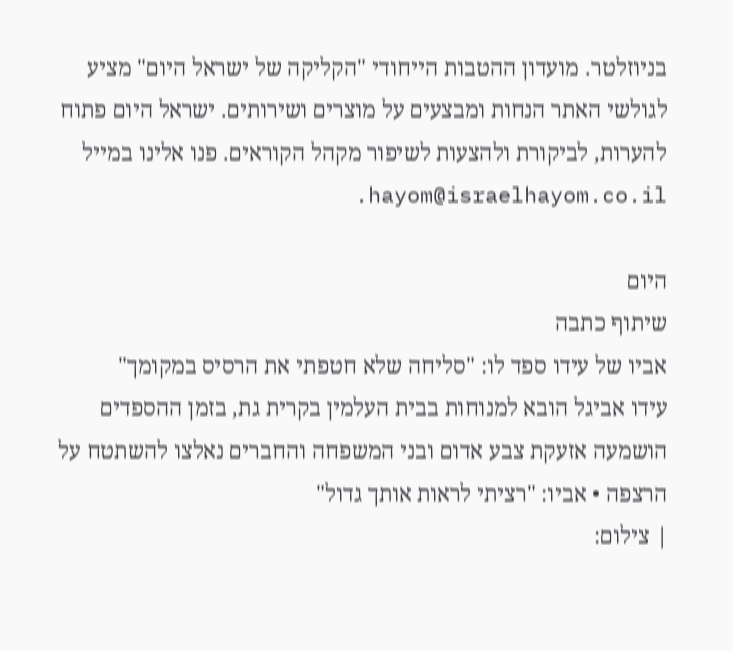בניוזלטר. מועדון ההטבות הייחודי "הקליקה של ישראל היום" מציע לגולשי האתר הנחות ומבצעים על מוצרים ושירותים. ישראל היום פתוח להערות, לביקורת ולהצעות לשיפור מקהל הקוראים. פנו אלינו במייל hayom@israelhayom.co.il.

היום
שיתוף כתבה
אביו של עידו ספד לו: "סליחה שלא חטפתי את הרסיס במקומך"
עידו אביגל הובא למנוחות בבית העלמין בקרית גת, בזמן ההספדים הושמעה אזעקת צבע אדום ובני המשפחה והחברים נאלצו להשתטח על הרצפה • אביו: "רציתי לראות אותך גדול"
| צילום: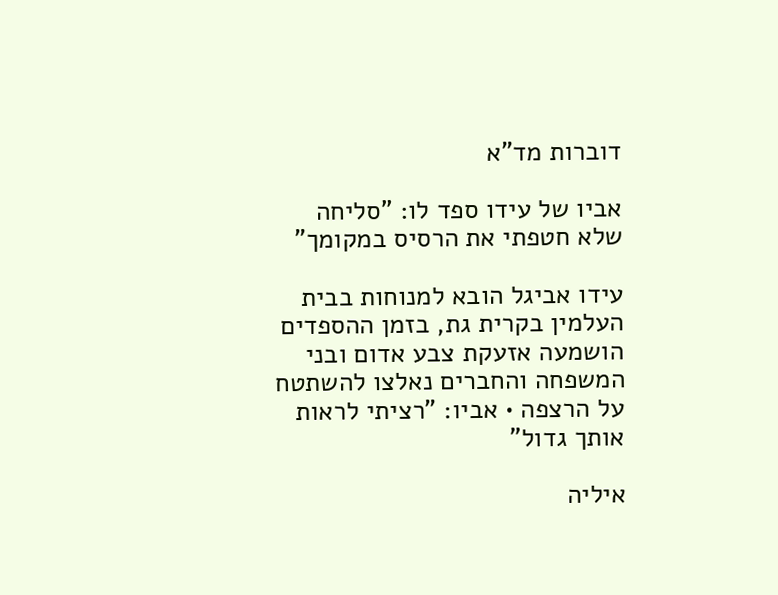דוברות מד"א

אביו של עידו ספד לו: "סליחה שלא חטפתי את הרסיס במקומך"

עידו אביגל הובא למנוחות בבית העלמין בקרית גת, בזמן ההספדים הושמעה אזעקת צבע אדום ובני המשפחה והחברים נאלצו להשתטח על הרצפה • אביו: "רציתי לראות אותך גדול"

איליה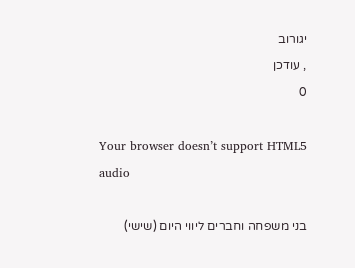יגורוב
, עודכן
0

Your browser doesn’t support HTML5 audio

בני משפחה וחברים ליווי היום (שישי)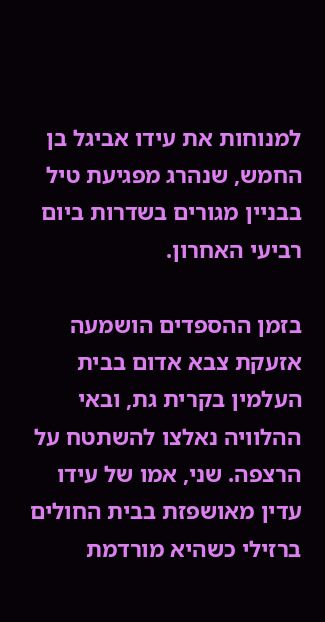למנוחות את עידו אביגל בן החמש, שנהרג מפגיעת טיל בבניין מגורים בשדרות ביום רביעי האחרון.

בזמן ההספדים הושמעה אזעקת צבא אדום בבית העלמין בקרית גת, ובאי ההלוויה נאלצו להשתטח על הרצפה. שני, אמו של עידו עדין מאושפזת בבית החולים ברזילי כשהיא מורדמת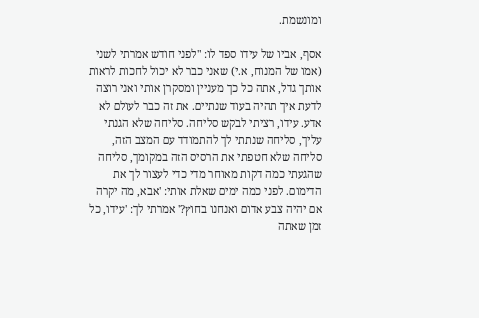ומונשמת.

אסף, אביו של עידו ספד לו: "לפני חודש אמרתי לשני (אמו של המנוח, א.י) שאני כבר לא יכול לחכות לראות אותך גדל, אתה כל כך מעניין ומסקרן אותי ואני רוצה לדעת איך תהיה בעוד שנתיים. את זה כבר לעולם לא אדע. עידו, רציתי לבקש סליחה. סליחה שלא הגנתי עליך, סליחה שנתתי לך להתמודד עם המצב הזה, סליחה שלא חטפתי את הרסיס הזה במקומך, סליחה שהגעתי כמה דקות מאוחר מדי כדי לעצור לך את הדימום. לפני כמה ימים שאלת אותי: 'אבא, מה יקרה אם יהיה צבע אדום ואנחנו בחוץ?' אמרתי לך: 'עידו, כל זמן שאתה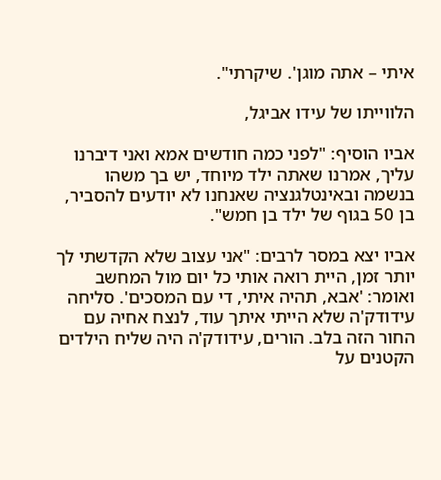איתי – אתה מוגן'. שיקרתי".

הלווייתו של עידו אביגל,

אביו הוסיף: "לפני כמה חודשים אמא ואני דיברנו עליך, אמרנו שאתה ילד מיוחד, יש בך משהו בנשמה ובאינטלגנציה שאנחנו לא יודעים להסביר, בן 50 בגוף של ילד בן חמש".

אביו יצא במסר לרבים: "אני עצוב שלא הקדשתי לך יותר זמן, היית רואה אותי כל יום מול המחשב ואומר: 'אבא, תהיה איתי, די עם המסכים'. סליחה עידודק'ה שלא הייתי איתך עוד, לנצח אחיה עם החור הזה בלב. הורים, עידודק'ה היה שליח הילדים הקטנים על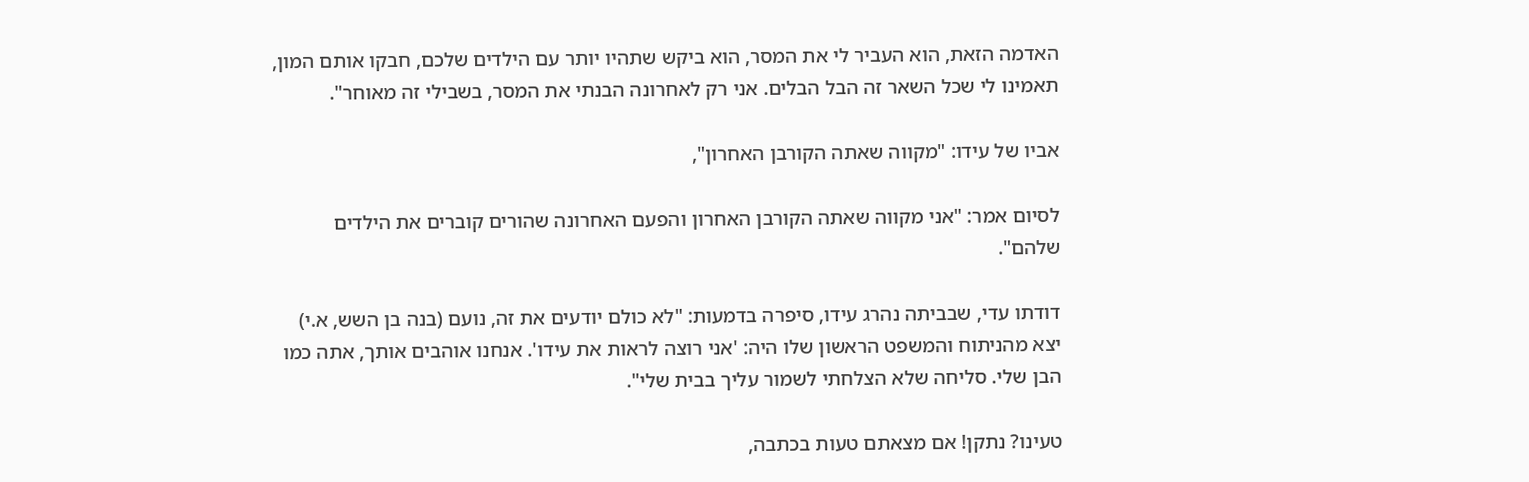האדמה הזאת, הוא העביר לי את המסר, הוא ביקש שתהיו יותר עם הילדים שלכם, חבקו אותם המון, תאמינו לי שכל השאר זה הבל הבלים. אני רק לאחרונה הבנתי את המסר, בשבילי זה מאוחר".

אביו של עידו: "מקווה שאתה הקורבן האחרון",

לסיום אמר: "אני מקווה שאתה הקורבן האחרון והפעם האחרונה שהורים קוברים את הילדים שלהם".

דודתו עדי, שבביתה נהרג עידו, סיפרה בדמעות: "לא כולם יודעים את זה, נועם (בנה בן השש, א.י) יצא מהניתוח והמשפט הראשון שלו היה: 'אני רוצה לראות את עידו'. אנחנו אוהבים אותך, אתה כמו הבן שלי. סליחה שלא הצלחתי לשמור עליך בבית שלי".

טעינו? נתקן! אם מצאתם טעות בכתבה,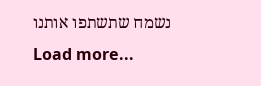נשמח שתשתפו אותנו
Load more...